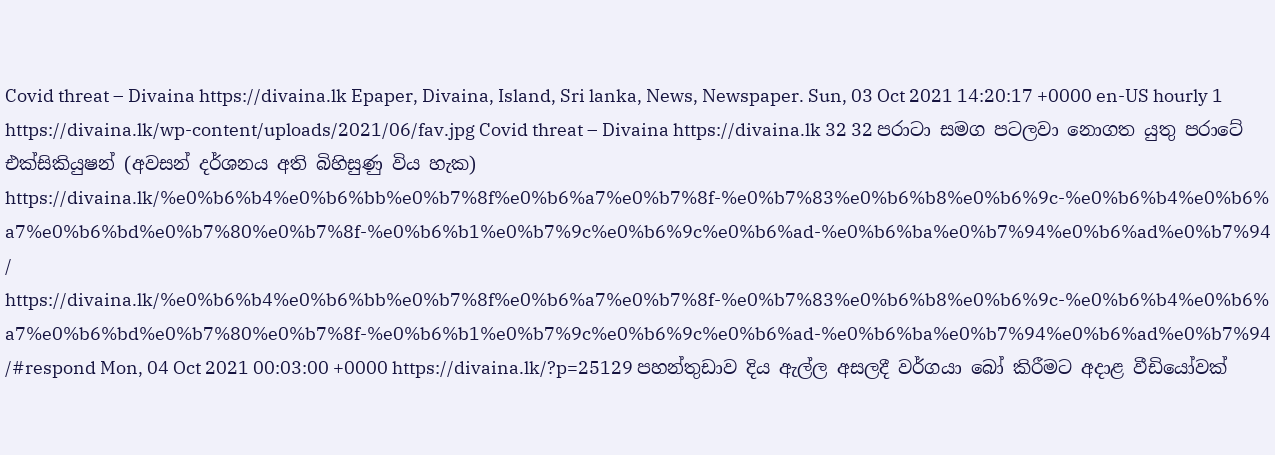Covid threat – Divaina https://divaina.lk Epaper, Divaina, Island, Sri lanka, News, Newspaper. Sun, 03 Oct 2021 14:20:17 +0000 en-US hourly 1 https://divaina.lk/wp-content/uploads/2021/06/fav.jpg Covid threat – Divaina https://divaina.lk 32 32 පරාටා සමග පටලවා නොගත යුතු පරාටේ එක්සිකියුෂන් (අවසන් දර්ශනය අති බිහිසුණු විය හැක) https://divaina.lk/%e0%b6%b4%e0%b6%bb%e0%b7%8f%e0%b6%a7%e0%b7%8f-%e0%b7%83%e0%b6%b8%e0%b6%9c-%e0%b6%b4%e0%b6%a7%e0%b6%bd%e0%b7%80%e0%b7%8f-%e0%b6%b1%e0%b7%9c%e0%b6%9c%e0%b6%ad-%e0%b6%ba%e0%b7%94%e0%b6%ad%e0%b7%94/ https://divaina.lk/%e0%b6%b4%e0%b6%bb%e0%b7%8f%e0%b6%a7%e0%b7%8f-%e0%b7%83%e0%b6%b8%e0%b6%9c-%e0%b6%b4%e0%b6%a7%e0%b6%bd%e0%b7%80%e0%b7%8f-%e0%b6%b1%e0%b7%9c%e0%b6%9c%e0%b6%ad-%e0%b6%ba%e0%b7%94%e0%b6%ad%e0%b7%94/#respond Mon, 04 Oct 2021 00:03:00 +0000 https://divaina.lk/?p=25129 පහන්තුඩාව දිය ඇල්ල අසලදී වර්ගයා බෝ කිරීමට අදාළ වීඩියෝවක්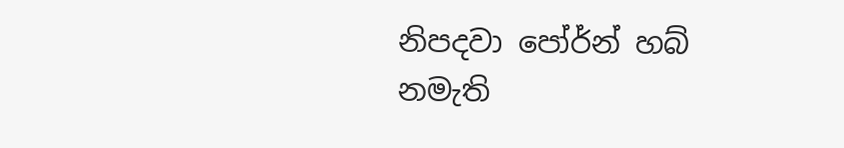නිපදවා පෝර්න් හබ් නමැති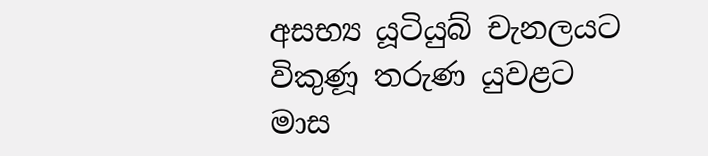අසභ්‍ය යූටියුබ් චැනලයට විකුණූ තරුණ යුවළට මාස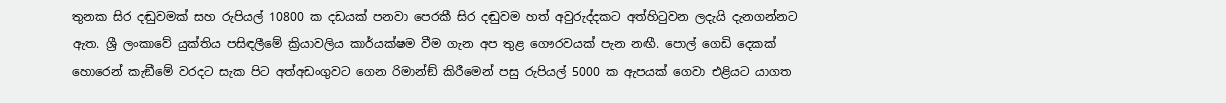තුනක සිර දඬුවමක් සහ රුපියල් 10800 ක දඩයක් පනවා පෙරකී සිර දඬුවම හත් අවුරුද්දකට අත්හිටුවන ලදැයි දැනගන්නට ඇත. ශ්‍රී ලංකාවේ යුක්තිය පසිඳලීමේ ක්‍රියාවලිය කාර්යක්ෂම වීම ගැන අප තුළ ගෞරවයක් පැන නඟී. පොල් ගෙඩි දෙකක් හොරෙන් කැඞීමේ වරදට සැක පිට අත්අඩංගුවට ගෙන රිමාන්ඞ් කිරීමෙන් පසු රුපියල් 5000 ක ඇපයක් ගෙවා එළියට යාගත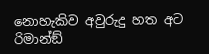නොහැකිව අවුරුදු හත අට රිමාන්ඞ්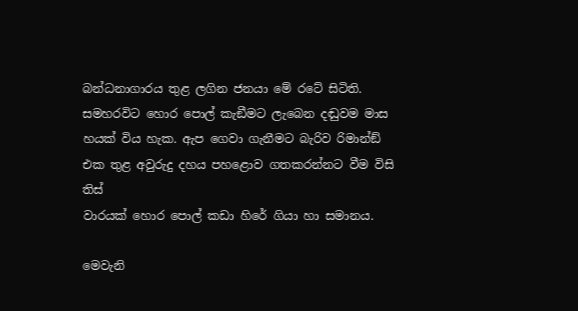බන්ධනාගාරය තුළ ලගින ජනයා මේ රටේ සිටිති. සමහරවිට හොර පොල් කැඞීමට ලැබෙන දඬුවම මාස හයක් විය හැක. ඇප ගෙවා ගැනීමට බැරිව රිමාන්ඞ් එක තුළ අවුරුදු දහය පහළොව ගතකරන්නට වීම විසි තිස්
වාරයක් හොර පොල් කඩා හිරේ ගියා හා සමානය.

මෙවැනි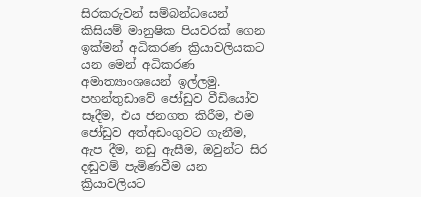සිරකරුවන් සම්බන්ධයෙන් කිසියම් මානුෂික පියවරක් ගෙන ඉක්මන් අධිකරණ ක්‍රියාවලියකට යන මෙන් අධිකරණ අමාත්‍යාංශයෙන් ඉල්ලමු. පහන්තුඩාවේ ජෝඩුව වීඩියෝව සෑදීම, එය ජනගත කිරීම, එම ජෝඩුව අත්අඩංගුවට ගැනීම, ඇප දීම, නඩු ඇසීම, ඔවුන්ට සිර දඬුවම් පැමිණවීම යන ක්‍රියාවලියට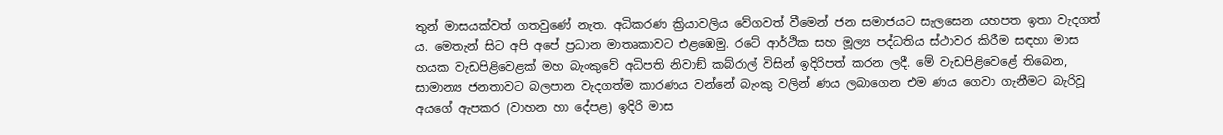තුන් මාසයක්වත් ගතවුණේ නැත. අධිකරණ ක්‍රියාවලිය වේගවත් වීමෙන් ජන සමාජයට සැලසෙන යහපත ඉතා වැදගත් ය. මෙතැන් සිට අපි අපේ ප්‍රධාන මාතෘකාවට එළඹෙමු. රටේ ආර්ථික සහ මූල්‍ය පද්ධතිය ස්ථාවර කිරීම සඳහා මාස හයක වැඩපිළිවෙළක් මහ බැංකුවේ අධිපති නිවාඞ් කබ්රාල් විසින් ඉදිරිපත් කරන ලදී. මේ වැඩපිළිවෙළේ තිබෙන, සාමාන්‍ය ජනතාවට බලපාන වැදගත්ම කාරණය වන්නේ බැංකු වලින් ණය ලබාගෙන එම ණය ගෙවා ගැනීමට බැරිවූ අයගේ ඇපකර (වාහන හා දේපළ) ඉදිරි මාස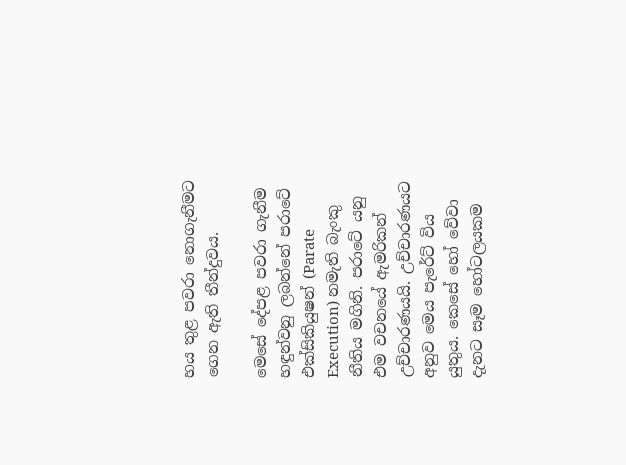හය තුළ පවරා නොගැනීමට ගෙන ඇති තීන්දුවය.

මෙසේ දේපළ පවරා ගැනීම හඳුන්වනු ලබන්නේ පරාටේ එක්සිකියුෂන් (Parate Execution) නමැති බැංකු නීතිය මගිනි. පරාටේ යනු එම වචනයේ ඇමරිකන් උච්චාරණයයි. උච්චාරණයට අනුව මෙය පැරේට් විය යුතුය. කෙසේ හෝ වේවා දැනට සෑම හෝටලයකම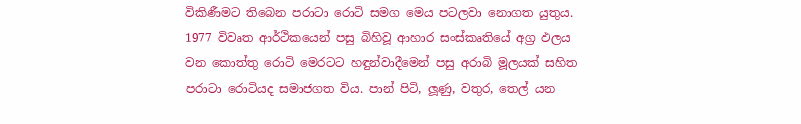විකිණීමට තිබෙන පරාටා රොටි සමග මෙය පටලවා නොගත යුතුය. 1977 විවෘත ආර්ථිකයෙන් පසු බිහිවූ ආහාර සංස්කෘතියේ අග්‍ර ඵලය වන කොත්තු රොටි මෙරටට හඳුන්වාදීමෙන් පසු අරාබි මූලයක් සහිත පරාටා රොටියද සමාජගත විය. පාන් පිටි, ලූණු, වතුර, තෙල් යන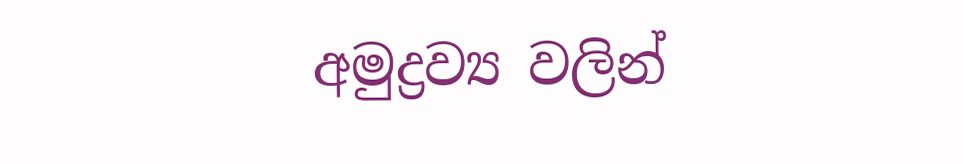අමුද්‍රව්‍ය වලින්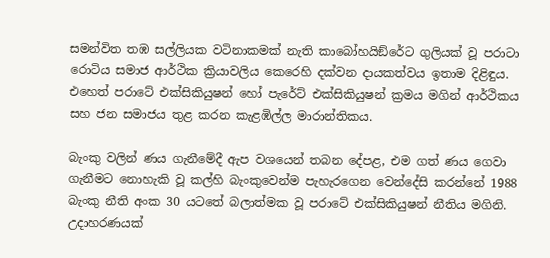සමන්විත තඹ සල්ලියක වටිනාකමක් නැති කාබෝහයිඞ්රේට ගුලියක් වූ පරාටා රොටිය සමාජ ආර්ථික ක්‍රියාවලිය කෙරෙහි දක්වන දායකත්වය ඉතාම දිළිඳුය. එහෙත් පරාටේ එක්සිකියුෂන් හෝ පැරේට් එක්සිකියුෂන් ක්‍රමය මගින් ආර්ථිකය සහ ජන සමාජය තුළ කරන කැළඹිල්ල මාරාන්තිකය.

බැංකු වලින් ණය ගැනීමේදී ඇප වශයෙන් තබන දේපළ, එම ගත් ණය ගෙවා ගැනීමට නොහැකි වූ කල්හි බැංකුවෙන්ම පැහැරගෙන වෙන්දේසි කරන්නේ 1988 බැංකු නීති අංක 30 යටතේ බලාත්මක වූ පරාටේ එක්සිකියුෂන් නීතිය මගිනි. උදාහරණයක්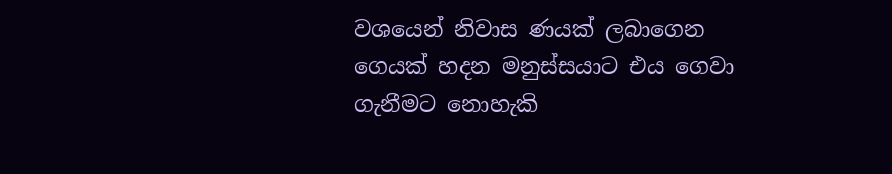වශයෙන් නිවාස ණයක් ලබාගෙන ගෙයක් හදන මනුස්සයාට එය ගෙවා ගැනීමට නොහැකි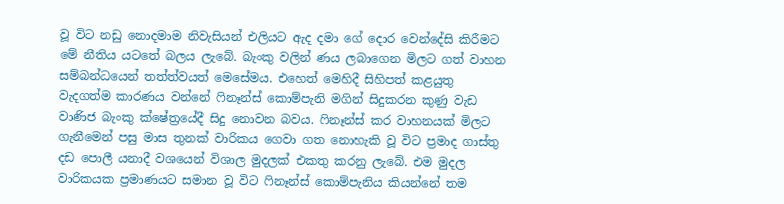වූ විට නඩු නොදමාම නිවැසියන් එලියට ඇද දමා ගේ දොර වෙන්දේසි කිරීමට මේ නීතිය යටතේ බලය ලැබේ. බැංකු වලින් ණය ලබාගෙන මිලට ගත් වාහන සම්බන්ධයෙන් තත්ත්වයත් මෙසේමය. එහෙත් මෙහිදී සිහිපත් කළයුතු වැදගත්ම කාරණය වන්නේ ෆිනෑන්ස් කොම්පැනි මගින් සිදුකරන කුණු වැඩ වාණිජ බැංකු ක්ෂේත්‍රයේදී සිදු නොවන බවය. ෆිනෑන්ස් කර වාහනයක් මිලට ගැනීමෙන් පසු මාස තුනක් වාරිකය ගෙවා ගත නොහැකි වූ විට ප්‍රමාද ගාස්තු දඩ පොලී යනාදී වශයෙන් විශාල මුදලක් එකතු කරනු ලැබේ. එම මුදල වාරිකයක ප්‍රමාණයට සමාන වූ විට ෆිනෑන්ස් කොම්පැනිය කියන්නේ තම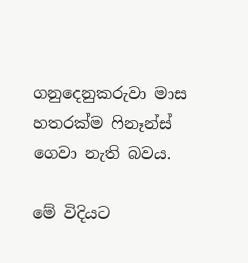ගනුදෙනුකරුවා මාස හතරක්ම ෆිනෑන්ස් ගෙවා නැති බවය.

මේ විදියට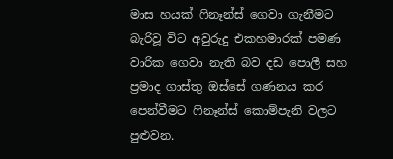මාස හයක් ෆිනෑන්ස් ගෙවා ගැනීමට බැරිවූ විට අවුරුදු එකහමාරක් පමණ වාරික ගෙවා නැති බව දඩ පොලී සහ ප්‍රමාද ගාස්තු ඔස්සේ ගණනය කර පෙන්වීමට ෆිනෑන්ස් කොම්පැනි වලට පුළුවන.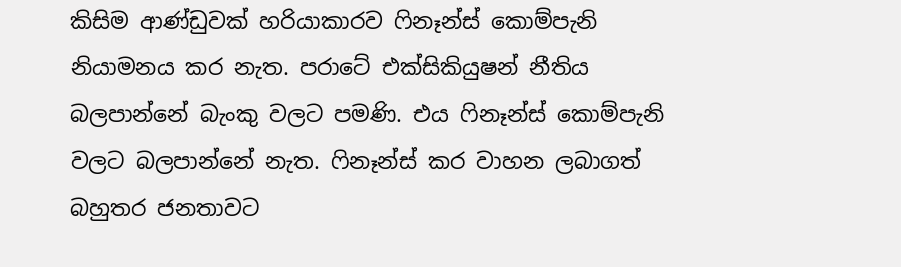කිසිම ආණ්ඩුවක් හරියාකාරව ෆිනෑන්ස් කොම්පැනි නියාමනය කර නැත. පරාටේ එක්සිකියුෂන් නීතිය බලපාන්නේ බැංකු වලට පමණි. එය ෆිනෑන්ස් කොම්පැනි වලට බලපාන්නේ නැත. ෆිනෑන්ස් කර වාහන ලබාගත් බහුතර ජනතාවට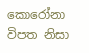කොරෝනා විපත නිසා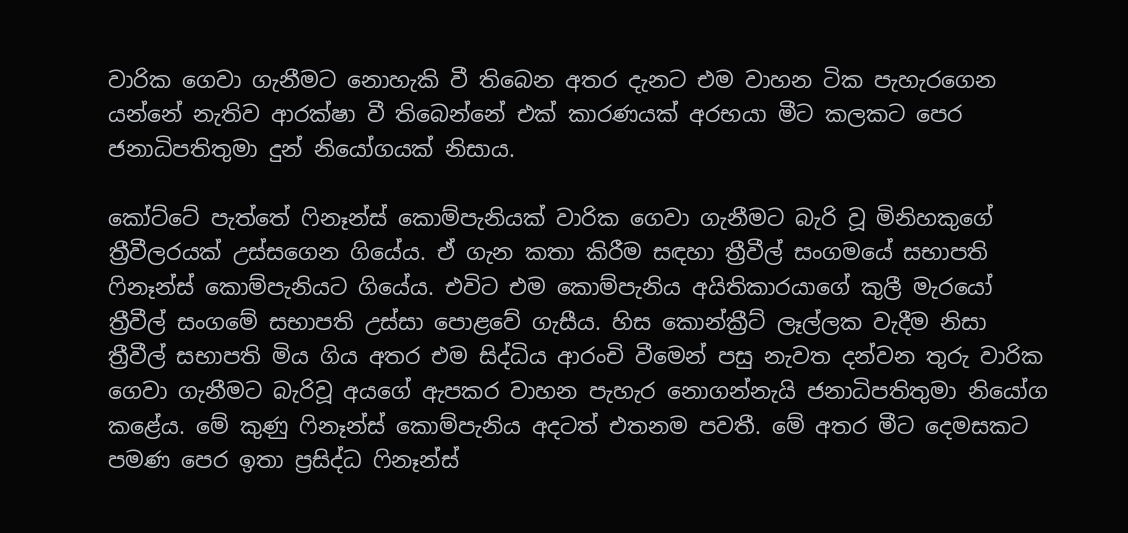වාරික ගෙවා ගැනීමට නොහැකි වී තිබෙන අතර දැනට එම වාහන ටික පැහැරගෙන යන්නේ නැතිව ආරක්ෂා වී තිබෙන්නේ එක් කාරණයක් අරභයා මීට කලකට පෙර ජනාධිපතිතුමා දුන් නියෝගයක් නිසාය.

කෝට්ටේ පැත්තේ ෆිනෑන්ස් කොම්පැනියක් වාරික ගෙවා ගැනීමට බැරි වූ මිනිහකුගේ ත්‍රීවීලරයක් උස්සගෙන ගියේය. ඒ ගැන කතා කිරීම සඳහා ත්‍රීවීල් සංගමයේ සභාපති ෆිනෑන්ස් කොම්පැනියට ගියේය. එවිට එම කොම්පැනිය අයිතිකාරයාගේ කුලී මැරයෝ ත්‍රීවීල් සංගමේ සභාපති උස්සා පොළවේ ගැසීය. හිස කොන්ක්‍රීට් ලෑල්ලක වැදීම නිසා ත්‍රීවීල් සභාපති මිය ගිය අතර එම සිද්ධිය ආරංචි වීමෙන් පසු නැවත දන්වන තුරු වාරික ගෙවා ගැනීමට බැරිවූ අයගේ ඇපකර වාහන පැහැර නොගන්නැයි ජනාධිපතිතුමා නියෝග කළේය. මේ කුණු ෆිනෑන්ස් කොම්පැනිය අදටත් එතනම පවතී. මේ අතර මීට දෙමසකට පමණ පෙර ඉතා ප්‍රසිද්ධ ෆිනෑන්ස්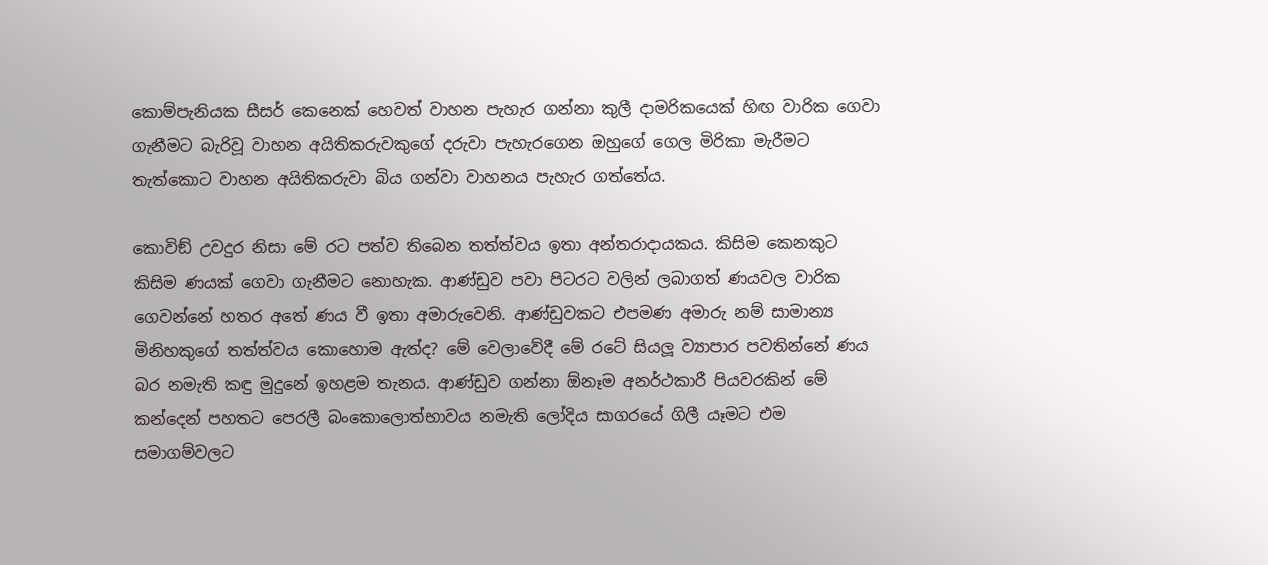කොම්පැනියක සීසර් කෙනෙක් හෙවත් වාහන පැහැර ගන්නා කුලී දාමරිකයෙක් හිඟ වාරික ගෙවා ගැනීමට බැරිවූ වාහන අයිතිකරුවකුගේ දරුවා පැහැරගෙන ඔහුගේ ගෙල මිරිකා මැරීමට තැත්කොට වාහන අයිතිකරුවා බිය ගන්වා වාහනය පැහැර ගත්තේය.

කොවිඞ් උවදුර නිසා මේ රට පත්ව තිබෙන තත්ත්වය ඉතා අන්තරාදායකය. කිසිම කෙනකුට කිසිම ණයක් ගෙවා ගැනීමට නොහැක. ආණ්ඩුව පවා පිටරට වලින් ලබාගත් ණයවල වාරික ගෙවන්නේ හතර අතේ ණය වී ඉතා අමාරුවෙනි. ආණ්ඩුවකට එපමණ අමාරු නම් සාමාන්‍ය මිනිහකුගේ තත්ත්වය කොහොම ඇත්ද? මේ වෙලාවේදී මේ රටේ සියලූ ව්‍යාපාර පවතින්නේ ණය බර නමැති කඳු මුදුනේ ඉහළම තැනය. ආණ්ඩුව ගන්නා ඕනෑම අනර්ථකාරී පියවරකින් මේ කන්දෙන් පහතට පෙරලී බංකොලොත්භාවය නමැති ලෝදිය සාගරයේ ගිලී යෑමට එම සමාගම්වලට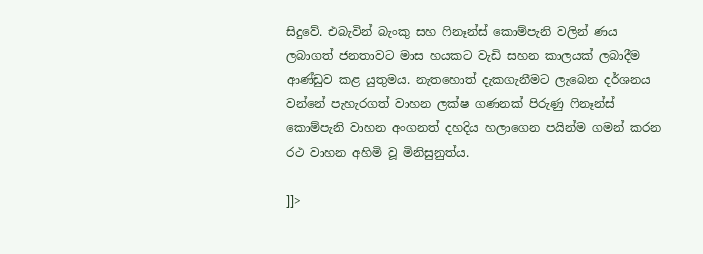සිදුවේ. එබැවින් බැංකු සහ ෆිනෑන්ස් කොම්පැනි වලින් ණය ලබාගත් ජනතාවට මාස හයකට වැඩි සහන කාලයක් ලබාදීම ආණ්ඩුව කළ යුතුමය. නැතහොත් දැකගැනීමට ලැබෙන දර්ශනය වන්නේ පැහැරගත් වාහන ලක්ෂ ගණනක් පිරුණු ෆිනෑන්ස් කොම්පැනි වාහන අංගනත් දහදිය හලාගෙන පයින්ම ගමන් කරන රථ වාහන අහිමි වූ මිනිසුනුත්ය.

]]>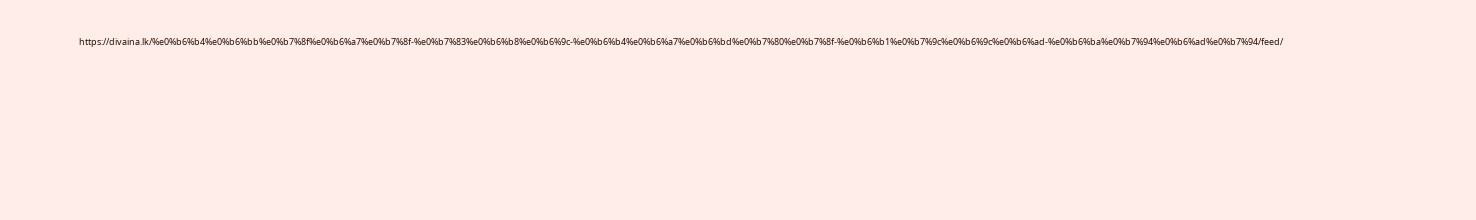https://divaina.lk/%e0%b6%b4%e0%b6%bb%e0%b7%8f%e0%b6%a7%e0%b7%8f-%e0%b7%83%e0%b6%b8%e0%b6%9c-%e0%b6%b4%e0%b6%a7%e0%b6%bd%e0%b7%80%e0%b7%8f-%e0%b6%b1%e0%b7%9c%e0%b6%9c%e0%b6%ad-%e0%b6%ba%e0%b7%94%e0%b6%ad%e0%b7%94/feed/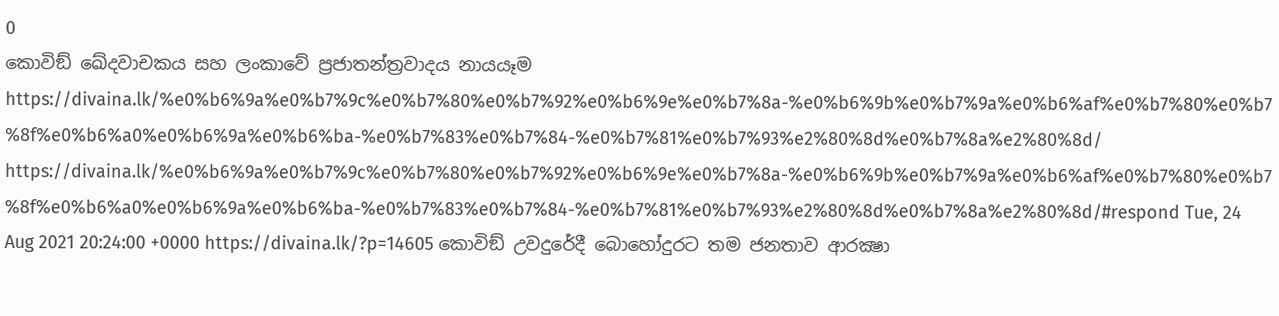0
කොවිඞ් ඛේදවාචකය සහ ලංකාවේ ප්‍රජාතන්ත්‍රවාදය නායයෑම https://divaina.lk/%e0%b6%9a%e0%b7%9c%e0%b7%80%e0%b7%92%e0%b6%9e%e0%b7%8a-%e0%b6%9b%e0%b7%9a%e0%b6%af%e0%b7%80%e0%b7%8f%e0%b6%a0%e0%b6%9a%e0%b6%ba-%e0%b7%83%e0%b7%84-%e0%b7%81%e0%b7%93%e2%80%8d%e0%b7%8a%e2%80%8d/ https://divaina.lk/%e0%b6%9a%e0%b7%9c%e0%b7%80%e0%b7%92%e0%b6%9e%e0%b7%8a-%e0%b6%9b%e0%b7%9a%e0%b6%af%e0%b7%80%e0%b7%8f%e0%b6%a0%e0%b6%9a%e0%b6%ba-%e0%b7%83%e0%b7%84-%e0%b7%81%e0%b7%93%e2%80%8d%e0%b7%8a%e2%80%8d/#respond Tue, 24 Aug 2021 20:24:00 +0000 https://divaina.lk/?p=14605 කොවිඞ් උවදුරේදී බොහෝදුරට තම ජනතාව ආරක්‍ෂා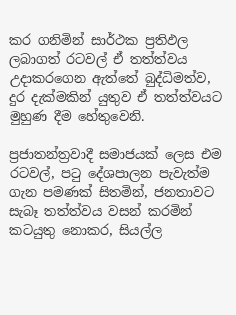කර ගනිමින් සාර්ථක ප්‍රතිඵල ලබාගත් රටවල් ඒ තත්ත්වය උදාකරගෙන ඇත්තේ බුද්ධිමත්ව, දුර දැක්මකින් යුතුව ඒ තත්ත්වයට මුහුණ දීම හේතුවෙනි.

ප්‍රජාතන්ත්‍රවාදී සමාජයක් ලෙස එම රටවල්, පටු දේශපාලන පැවැත්ම ගැන පමණක් සිතමින්, ජනතාවට සැබෑ තත්ත්වය වසන් කරමින් කටයුතු නොකර, සියල්ල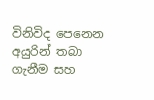විනිවිද පෙනෙන අයුරින් තබා ගැනීම සහ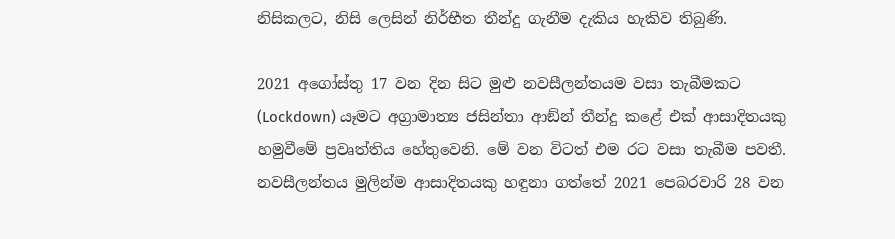නිසිකලට, නිසි ලෙසින් නිර්භීත තීන්දු ගැනීම දැකිය හැකිව තිබුණි.

2021 අගෝස්තු 17 වන දින සිට මුළු නවසීලන්තයම වසා තැබීමකට (Lockdown) යෑමට අග්‍රාමාත්‍ය ජසින්තා ආඞ්න් තීන්දු කළේ එක් ආසාදිතයකු හමුවීමේ ප්‍රවෘත්තිය හේතුවෙනි. මේ වන විටත් එම රට වසා තැබීම පවතී. නවසීලන්තය මුලින්ම ආසාදිතයකු හඳුනා ගත්තේ 2021 පෙබරවාරි 28 වන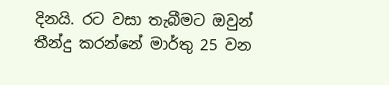දිනයි. රට වසා තැබීමට ඔවුන් තීන්දු කරන්නේ මාර්තු 25 වන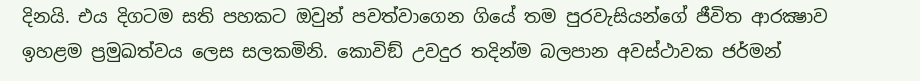දිනයි. එය දිගටම සති පහකට ඔවුන් පවත්වාගෙන ගියේ තම පුරවැසියන්ගේ ජීවිත ආරක්‍ෂාව ඉහළම ප්‍රමුඛත්වය ලෙස සලකමිනි. කොවිඞ් උවදුර තදින්ම බලපාන අවස්ථාවක ජර්මන්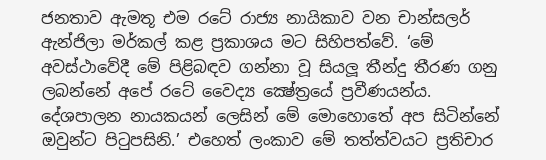ජනතාව ඇමතූ එම රටේ රාජ්‍ය නායිකාව වන චාන්සලර් ඇන්ජිලා මර්කල් කළ ප්‍රකාශය මට සිහිපත්වේ. ‘මේ අවස්ථාවේදී මේ පිළිබඳව ගන්නා වූ සියලූ තීන්දු තීරණ ගනු ලබන්නේ අපේ රටේ වෛද්‍ය ක්‍ෂේත්‍රයේ ප්‍රවීණයන්ය. දේශපාලන නායකයන් ලෙසින් මේ මොහොතේ අප සිටින්නේ ඔවුන්ට පිටුපසිනි.’ එහෙත් ලංකාව මේ තත්ත්වයට ප්‍රතිචාර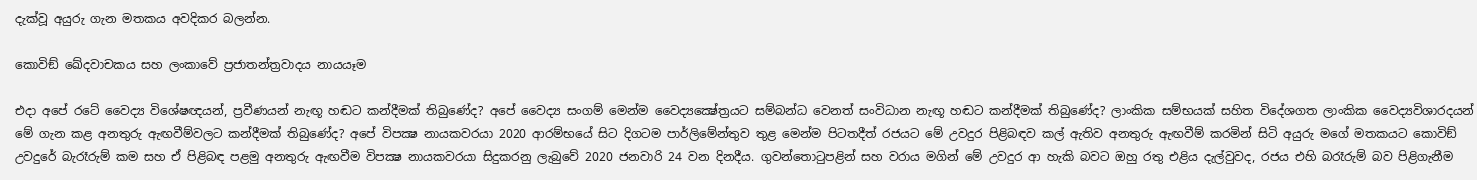දැක්වූ අයුරු ගැන මතකය අවදිකර බලන්න.

කොවිඞ් ඛේදවාචකය සහ ලංකාවේ ප්‍රජාතන්ත්‍රවාදය නායයෑම

එදා අපේ රටේ වෛද්‍ය විශේෂඥයන්, ප්‍රවීණයන් නැඟූ හඬට කන්දීමක් තිබුණේද? අපේ වෛද්‍ය සංගම් මෙන්ම වෛද්‍යක්‍ෂේත්‍රයට සම්බන්ධ වෙනත් සංවිධාන නැඟූ හඬට කන්දීමක් තිබුණේද? ලාංකික සම්භයක් සහිත විදේශගත ලාංකික වෛද්‍යවිශාරදයන් මේ ගැන කළ අනතුරු ඇඟවීම්වලට කන්දීමක් තිබුණේද? අපේ විපක්‍ෂ නායකවරයා 2020 ආරම්භයේ සිට දිගටම පාර්ලිමේන්තුව තුළ මෙන්ම පිටතදීත් රජයට මේ උවදුර පිළිබඳව කල් ඇතිව අනතුරු ඇඟවීම් කරමින් සිටි අයුරු මගේ මතකයට කොවිඞ් උවදුරේ බැරෑරුම් කම සහ ඒ පිළිබඳ පළමු අනතුරු ඇඟවීම විපක්‍ෂ නායකවරයා සිදුකරනු ලැබුවේ 2020 ජනවාරි 24 වන දිනදීය. ගුවන්තොටුපළින් සහ වරාය මගින් මේ උවදුර ආ හැකි බවට ඔහු රතු එළිය දැල්වුවද, රජය එහි බරෑරුම් බව පිළිගැනීම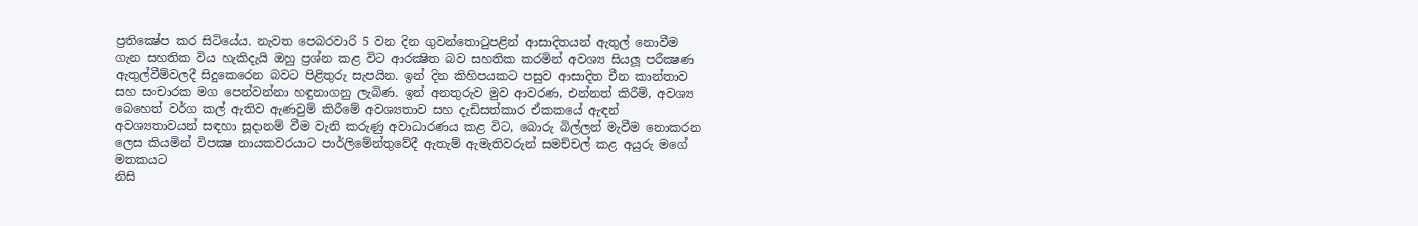ප්‍රතික්‍ෂේප කර සිටියේය. නැවත පෙබරවාරි 5 වන දින ගුවන්තොටුපළින් ආසාදිතයන් ඇතුල් නොවීම ගැන සහතික විය හැකිදැයි ඔහු ප්‍රශ්න කළ විට ආරක්‍ෂිත බව සහතික කරමින් අවශ්‍ය සියලූ පරීක්‍ෂණ ඇතුල්වීම්වලදී සිදුකෙරෙන බවට පිළිතුරු සැපයින. ඉන් දින කිහිපයකට පසුව ආසාදිත චීන කාන්තාව සහ සංචාරක මග පෙන්වන්නා හඳුනාගනු ලැබිණ. ඉන් අනතුරුව මුව ආවරණ, එන්නත් කිරීම්, අවශ්‍ය බෙහෙත් වර්ග කල් ඇතිව ඇණවුම් කිරීමේ අවශ්‍යතාව සහ දැඩිසත්කාර ඒකකයේ ඇඳන් අවශ්‍යතාවයන් සඳහා සූදානම් වීම වැනි කරුණු අවාධාරණය කළ විට, බොරු බිල්ලන් මැවීම නොකරන ලෙස කියමින් විපක්‍ෂ නායකවරයාට පාර්ලිමේන්තුවේදී ඇතැම් ඇමැතිවරුන් සමච්චල් කළ අයුරු මගේ මතකයට
නිසි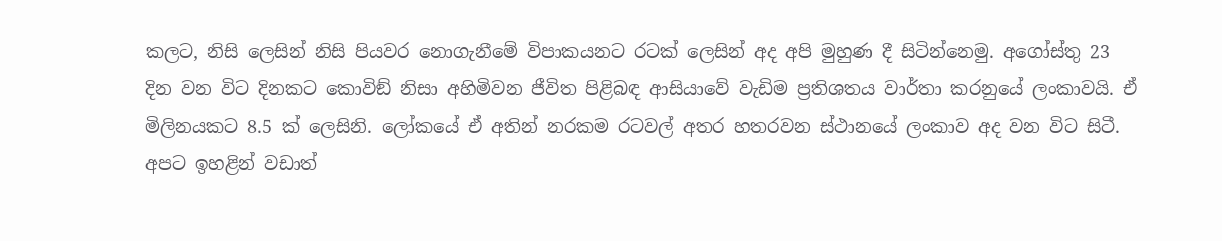කලට, නිසි ලෙසින් නිසි පියවර නොගැනීමේ විපාකයනට රටක් ලෙසින් අද අපි මුහුණ දී සිටින්නෙමු. අගෝස්තු 23 දින වන විට දිනකට කොවිඞ් නිසා අහිමිවන ජීවිත පිළිබඳ ආසියාවේ වැඩිම ප්‍රතිශතය වාර්තා කරනුයේ ලංකාවයි. ඒ මිලිනයකට 8.5 ක් ලෙසිනි. ලෝකයේ ඒ අතින් නරකම රටවල් අතර හතරවන ස්ථානයේ ලංකාව අද වන විට සිටී. අපට ඉහළින් වඩාත්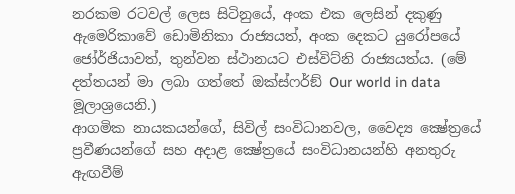නරකම රටවල් ලෙස සිටිනුයේ, අංක එක ලෙසින් දකුණු ඇමෙරිකාවේ ඩොමිනිකා රාජ්‍යයත්, අංක දෙකට යුරෝපයේ ජෝර්ජියාවත්, තුන්වන ස්ථානයට එස්විට්නි රාජ්‍යයත්ය. (මේ දත්තයන් මා ලබා ගත්තේ ඔක්ස්ෆර්ඞ් Our world in data මූලාශ්‍රයෙනි.)
ආගමික නායකයන්ගේ, සිවිල් සංවිධානවල, වෛද්‍ය ක්‍ෂේත්‍රයේ ප්‍රවීණයන්ගේ සහ අදාළ ක්‍ෂේත්‍රයේ සංවිධානයන්හි අනතුරු ඇඟවීම්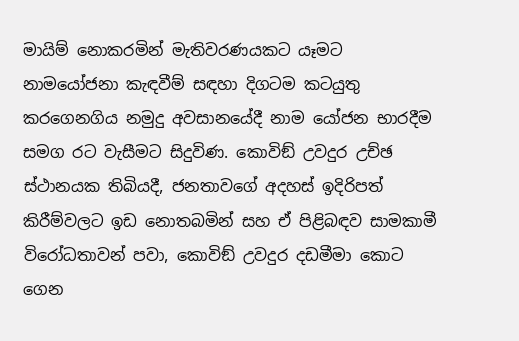මායිම් නොකරමින් මැතිවරණයකට යෑමට නාමයෝජනා කැඳවීම් සඳහා දිගටම කටයුතු කරගෙනගිය නමුදු අවසානයේදී නාම යෝජන භාරදීම සමග රට වැසීමට සිදුවිණ. කොවිඞ් උවදුර උච්ඡ ස්ථානයක තිබියදී, ජනතාවගේ අදහස් ඉදිරිපත් කිරීම්වලට ඉඩ නොතබමින් සහ ඒ පිළිබඳව සාමකාමී විරෝධතාවන් පවා, කොවිඞ් උවදුර දඩමීමා කොට ගෙන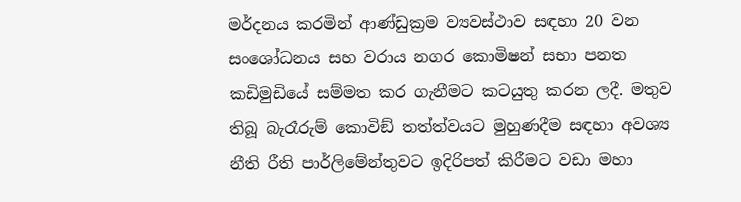මර්දනය කරමින් ආණ්ඩුක්‍රම ව්‍යවස්ථාව සඳහා 20 වන සංශෝධනය සහ වරාය නගර කොමිෂන් සභා පනත කඩිමුඩියේ සම්මත කර ගැනීමට කටයුතු කරන ලදී. මතුව තිබූ බැරෑරුම් කොවිඞ් තත්ත්වයට මුහුණදීම සඳහා අවශ්‍ය නීති රීති පාර්ලිමේන්තුවට ඉදිරිපත් කිරීමට වඩා මහා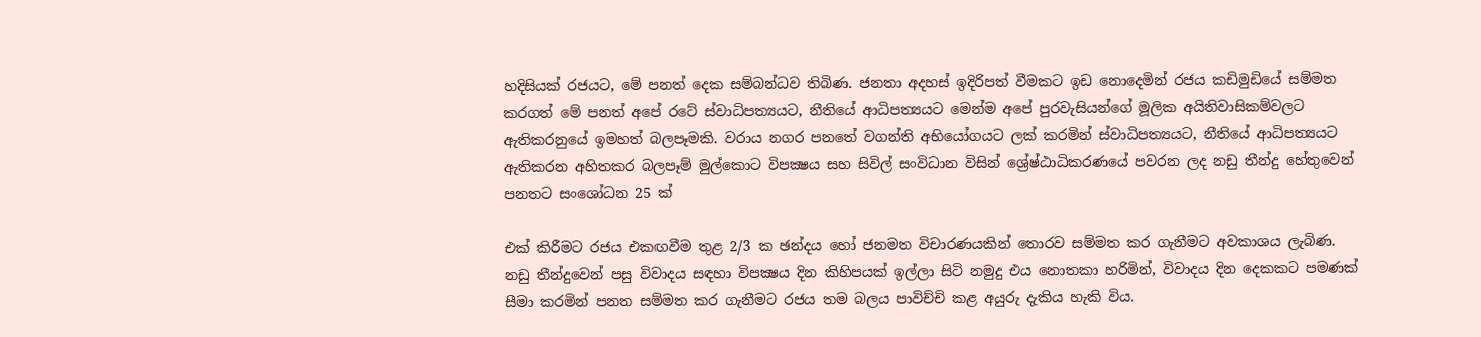හදිසියක් රජයට, මේ පනත් දෙක සම්බන්ධව තිබිණ. ජනතා අදහස් ඉදිරිපත් වීමකට ඉඩ නොදෙමින් රජය කඩිමුඩියේ සම්මත කරගත් මේ පනත් අපේ රටේ ස්වාධිපත්‍යයට, නීතියේ ආධිපත්‍යයට මෙන්ම අපේ පුරවැසියන්ගේ මූලික අයිතිවාසිකම්වලට ඇතිකරනුයේ ඉමහත් බලපෑමකි. වරාය නගර පනතේ වගන්ති අභියෝගයට ලක් කරමින් ස්වාධිපත්‍යයට, නීතියේ ආධිපත්‍යයට ඇතිකරන අහිතකර බලපෑම් මුල්කොට විපක්‍ෂය සහ සිවිල් සංවිධාන විසින් ශ්‍රේෂ්ඨාධිකරණයේ පවරන ලද නඩු තීන්දු හේතුවෙන් පනතට සංශෝධන 25 ක්

එක් කිරීමට රජය එකඟවීම තුළ 2/3 ක ඡන්දය හෝ ජනමත විචාරණයකින් තොරව සම්මත කර ගැනීමට අවකාශය ලැබිණ. නඩු තීන්දුවෙන් පසු විවාදය සඳහා විපක්‍ෂය දින කිහිපයක් ඉල්ලා සිටි නමුදු එය නොතකා හරිමින්, විවාදය දින දෙකකට පමණක් සීමා කරමින් පනත සම්මත කර ගැනීමට රජය තම බලය පාවිච්චි කළ අයුරු දැකිය හැකි විය.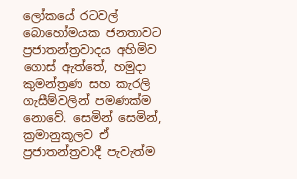ලෝකයේ රටවල් බොහෝමයක ජනතාවට ප්‍රජාතන්ත්‍රවාදය අහිමිව ගොස් ඇත්තේ, හමුදා කුමන්ත්‍රණ සහ කැරලි ගැසීම්වලින් පමණක්ම නොවේ. සෙමින් සෙමින්, ක්‍රමානුකූලව ඒ ප්‍රජාතන්ත්‍රවාදී පැවැත්ම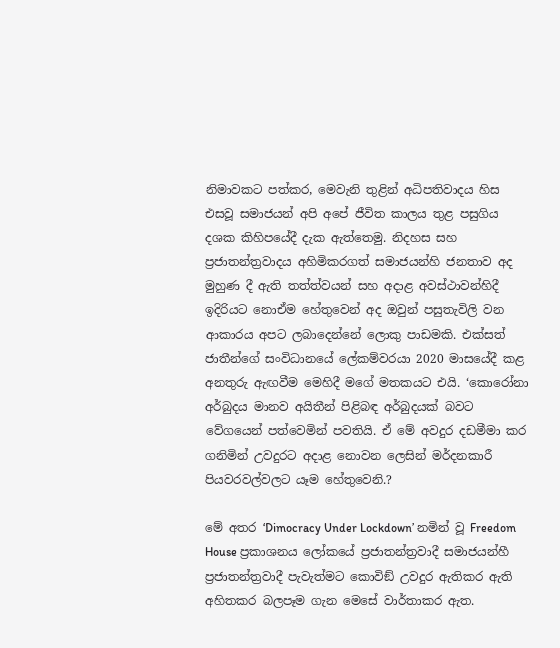නිමාවකට පත්කර, මෙවැනි තුළින් අධිපතිවාදය හිස එසවූ සමාජයන් අපි අපේ ජීවිත කාලය තුළ පසුගිය දශක කිහිපයේදී දැක ඇත්තෙමු. නිදහස සහ ප්‍රජාතන්ත්‍රවාදය අහිමිකරගත් සමාජයන්හි ජනතාව අද මුහුණ දී ඇති තත්ත්වයන් සහ අදාළ අවස්ථාවන්හිදී ඉදිරියට නොඒම හේතුවෙන් අද ඔවුන් පසුතැවිලි වන ආකාරය අපට ලබාදෙන්නේ ලොකු පාඩමකි. එක්සත් ජාතීන්ගේ සංවිධානයේ ලේකම්වරයා 2020 මාසයේදී කළ අනතුරු ඇඟවීම මෙහිදී මගේ මතකයට එයි. ‘කොරෝනා අර්බුදය මානව අයිතීන් පිළිබඳ අර්බුදයක් බවට වේගයෙන් පත්වෙමින් පවතියි. ඒ මේ අවදුර දඩමීමා කර ගනිමින් උවදුරට අදාළ නොවන ලෙසින් මර්දනකාරී පියවරවල්වලට යෑම හේතුවෙනි.?

මේ අතර ‘Dimocracy Under Lockdown’ නමින් වූ Freedom House ප්‍රකාශනය ලෝකයේ ප්‍රජාතන්ත්‍රවාදී සමාජයන්හී ප්‍රජාතන්ත්‍රවාදී පැවැත්මට කොවිඞ් උවදුර ඇතිකර ඇති අහිතකර බලපෑම ගැන මෙසේ වාර්තාකර ඇත.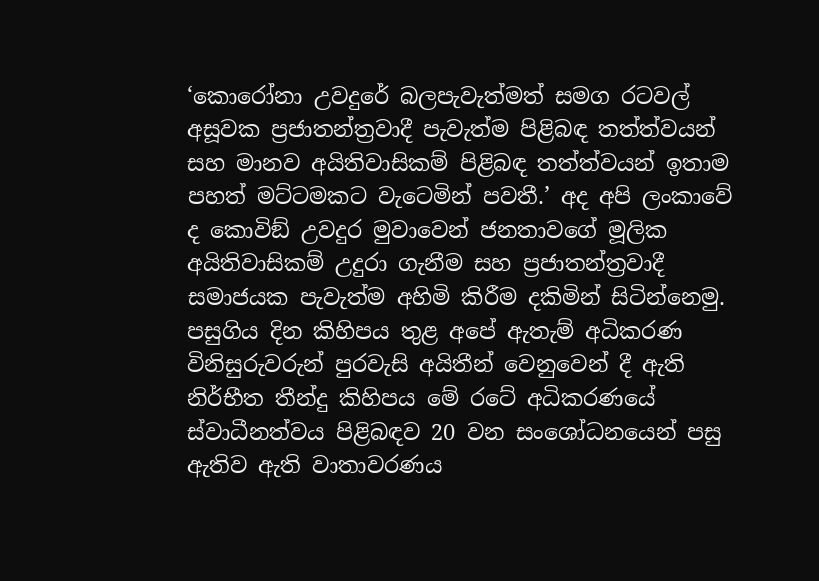‘කොරෝනා උවදුරේ බලපැවැත්මත් සමග රටවල් අසූවක ප්‍රජාතන්ත්‍රවාදී පැවැත්ම පිළිබඳ තත්ත්වයන් සහ මානව අයිතිවාසිකම් පිළිබඳ තත්ත්වයන් ඉතාම පහත් මට්ටමකට වැටෙමින් පවතී.’ අද අපි ලංකාවේ ද කොවිඞ් උවදුර මුවාවෙන් ජනතාවගේ මූලික අයිතිවාසිකම් උදුරා ගැනීම සහ ප්‍රජාතන්ත්‍රවාදී සමාජයක පැවැත්ම අහිමි කිරීම දකිමින් සිටින්නෙමු. පසුගිය දින කිහිපය තුළ අපේ ඇතැම් අධිකරණ විනිසුරුවරුන් පුරවැසි අයිතීන් වෙනුවෙන් දී ඇති නිර්භීත තීන්දු කිහිපය මේ රටේ අධිකරණයේ ස්වාධීනත්වය පිළිබඳව 20 වන සංශෝධනයෙන් පසු ඇතිව ඇති වාතාවරණය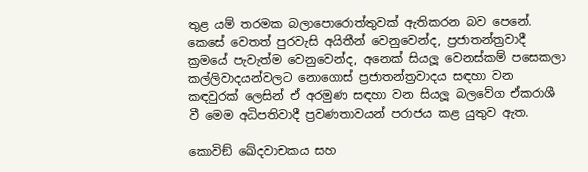තුළ යම් තරමක බලාපොරොත්තුවක් ඇතිකරන බව පෙනේ. කෙසේ වෙතත් පුරවැසි අයිතීන් වෙනුවෙන්ද, ප්‍රජාතන්ත්‍රවාදී ක්‍රමයේ පැවැත්ම වෙනුවෙන්ද, අනෙක් සියලූ වෙනස්කම් පසෙකලා කල්ලිවාදයන්වලට නොගොස් ප්‍රජාතන්ත්‍රවාදය සඳහා වන කඳවුරක් ලෙසින් ඒ අරමුණ සඳහා වන සියලූ බලවේග ඒකරාශී වී මෙම අධිපතිවාදී ප්‍රවණතාවයන් පරාජය කළ යුතුව ඇත.

කොවිඞ් ඛේදවාචකය සහ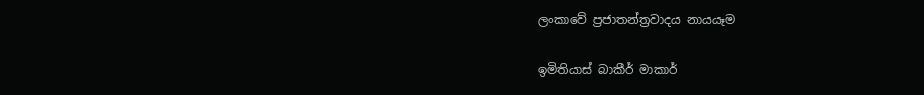ලංකාවේ ප්‍රජාතන්ත්‍රවාදය නායයෑම

ඉමිතියාස් බාකීර් මාකාර්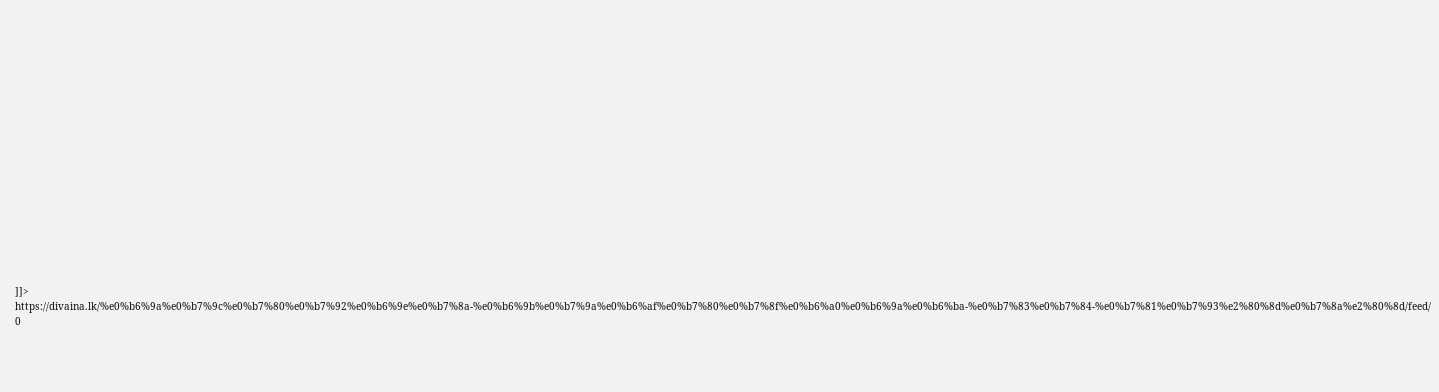]]>
https://divaina.lk/%e0%b6%9a%e0%b7%9c%e0%b7%80%e0%b7%92%e0%b6%9e%e0%b7%8a-%e0%b6%9b%e0%b7%9a%e0%b6%af%e0%b7%80%e0%b7%8f%e0%b6%a0%e0%b6%9a%e0%b6%ba-%e0%b7%83%e0%b7%84-%e0%b7%81%e0%b7%93%e2%80%8d%e0%b7%8a%e2%80%8d/feed/ 0